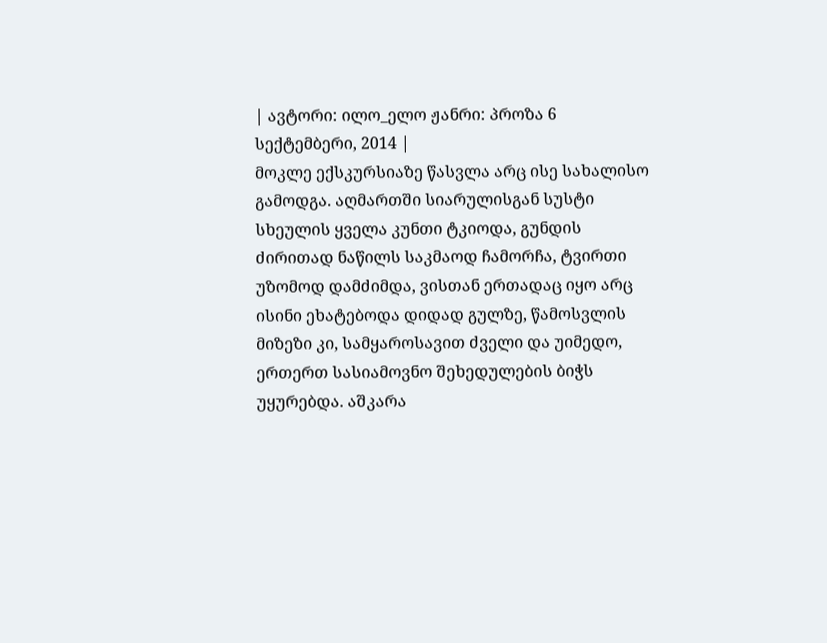| ავტორი: ილო_ელო ჟანრი: პროზა 6 სექტემბერი, 2014 |
მოკლე ექსკურსიაზე წასვლა არც ისე სახალისო გამოდგა. აღმართში სიარულისგან სუსტი სხეულის ყველა კუნთი ტკიოდა, გუნდის ძირითად ნაწილს საკმაოდ ჩამორჩა, ტვირთი უზომოდ დამძიმდა, ვისთან ერთადაც იყო არც ისინი ეხატებოდა დიდად გულზე, წამოსვლის მიზეზი კი, სამყაროსავით ძველი და უიმედო, ერთერთ სასიამოვნო შეხედულების ბიჭს უყურებდა. აშკარა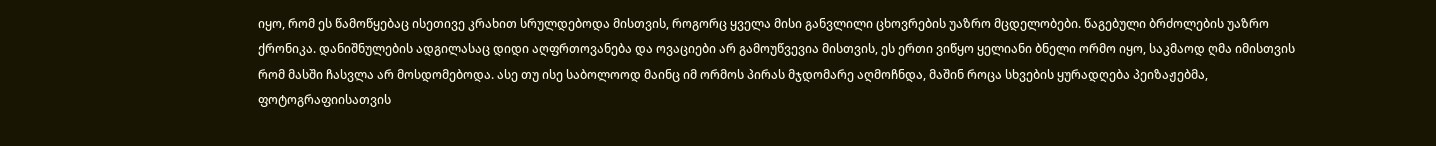იყო, რომ ეს წამოწყებაც ისეთივე კრახით სრულდებოდა მისთვის, როგორც ყველა მისი განვლილი ცხოვრების უაზრო მცდელობები. წაგებული ბრძოლების უაზრო ქრონიკა. დანიშნულების ადგილასაც დიდი აღფრთოვანება და ოვაციები არ გამოუწვევია მისთვის, ეს ერთი ვიწყო ყელიანი ბნელი ორმო იყო, საკმაოდ ღმა იმისთვის რომ მასში ჩასვლა არ მოსდომებოდა. ასე თუ ისე საბოლოოდ მაინც იმ ორმოს პირას მჯდომარე აღმოჩნდა, მაშინ როცა სხვების ყურადღება პეიზაჟებმა, ფოტოგრაფიისათვის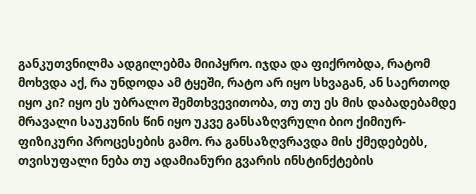განკუთვნილმა ადგილებმა მიიპყრო. იჯდა და ფიქრობდა, რატომ მოხვდა აქ, რა უნდოდა ამ ტყეში, რატო არ იყო სხვაგან, ან საერთოდ იყო კი? იყო ეს უბრალო შემთხვევითობა, თუ თუ ეს მის დაბადებამდე მრავალი საუკუნის წინ იყო უკვე განსაზღვრული ბიო ქიმიურ- ფიზიკური პროცესების გამო. რა განსაზღვრავდა მის ქმედებებს, თვისუფალი ნება თუ ადამიანური გვარის ინსტინქტების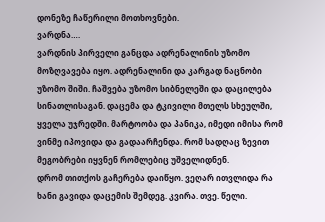დონეზე ჩაწერილი მოთხოვნები.
ვარდნა….
ვარდნის პირველი განცდა ადრენალინის უზომო მოზღვავება იყო. ადრენალინი და კარგად ნაცნობი უზომო შიში. ჩაშვება უზომო სიბნელეში და დაცილება სინათლისაგან. დაცემა და ტკივილი მთელს სხეულში, ყველა უჯრედში. მარტოობა და პანიკა, იმედი იმისა რომ ვინმე იპოვიდა და გადაარჩენდა. რომ სადღაც ზევით მეგობრები იყვნენ რომლებიც უშველიდნენ.
დრომ თითქოს გაჩერება დაიწყო. ვეღარ ითვლიდა რა ხანი გავიდა დაცემის შემდეგ. კვირა. თვე. წელი.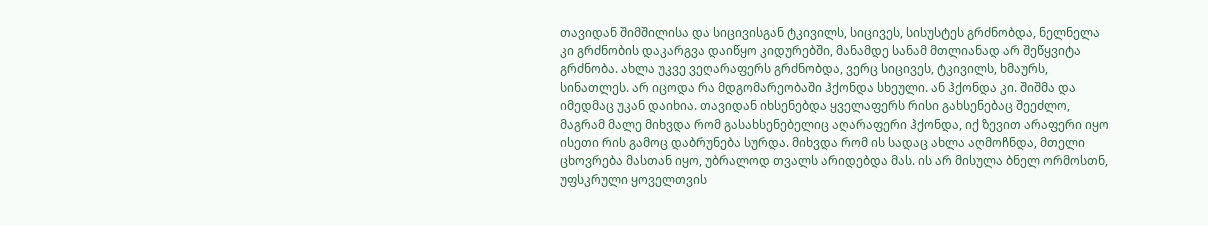თავიდან შიმშილისა და სიცივისგან ტკივილს, სიცივეს, სისუსტეს გრძნობდა, ნელნელა კი გრძნობის დაკარგვა დაიწყო კიდურებში, მანამდე სანამ მთლიანად არ შეწყვიტა გრძნობა. ახლა უკვე ვეღარაფერს გრძნობდა, ვერც სიცივეს, ტკივილს, ხმაურს, სინათლეს. არ იცოდა რა მდგომარეობაში ჰქონდა სხეული. ან ჰქონდა კი. შიშმა და იმედმაც უკან დაიხია. თავიდან იხსენებდა ყველაფერს რისი გახსენებაც შეეძლო, მაგრამ მალე მიხვდა რომ გასახსენებელიც აღარაფერი ჰქონდა, იქ ზევით არაფერი იყო ისეთი რის გამოც დაბრუნება სურდა. მიხვდა რომ ის სადაც ახლა აღმოჩნდა, მთელი ცხოვრება მასთან იყო, უბრალოდ თვალს არიდებდა მას. ის არ მისულა ბნელ ორმოსთნ, უფსკრული ყოველთვის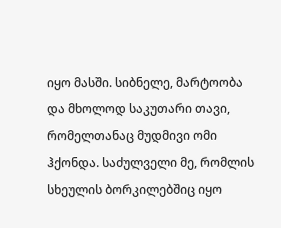იყო მასში. სიბნელე, მარტოობა და მხოლოდ საკუთარი თავი, რომელთანაც მუდმივი ომი ჰქონდა. საძულველი მე, რომლის სხეულის ბორკილებშიც იყო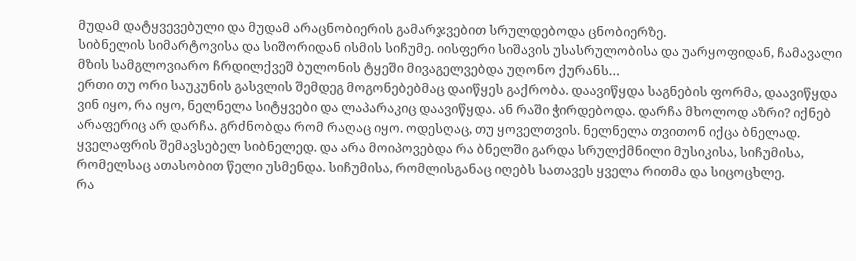მუდამ დატყვევებული და მუდამ არაცნობიერის გამარჯვებით სრულდებოდა ცნობიერზე.
სიბნელის სიმარტოვისა და სიშორიდან ისმის სიჩუმე. იისფერი სიშავის უსასრულობისა და უარყოფიდან, ჩამავალი მზის სამგლოვიარო ჩრდილქვეშ ბულონის ტყეში მივაგელვებდა უღონო ქურანს…
ერთი თუ ორი საუკუნის გასვლის შემდეგ მოგონებებმაც დაიწყეს გაქრობა. დაავიწყდა საგნების ფორმა, დაავიწყდა ვინ იყო, რა იყო, ნელნელა სიტყვები და ლაპარაკიც დაავიწყდა. ან რაში ჭირდებოდა. დარჩა მხოლოდ აზრი? იქნებ არაფერიც არ დარჩა. გრძნობდა რომ რაღაც იყო. ოდესღაც, თუ ყოველთვის. ნელნელა თვითონ იქცა ბნელად. ყველაფრის შემავსებელ სიბნელედ. და არა მოიპოვებდა რა ბნელში გარდა სრულქმნილი მუსიკისა, სიჩუმისა, რომელსაც ათასობით წელი უსმენდა. სიჩუმისა, რომლისგანაც იღებს სათავეს ყველა რითმა და სიცოცხლე.
რა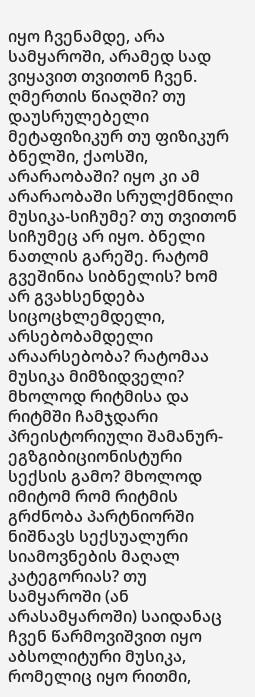იყო ჩვენამდე, არა სამყაროში, არამედ სად ვიყავით თვითონ ჩვენ. ღმერთის წიაღში? თუ დაუსრულებელი მეტაფიზიკურ თუ ფიზიკურ ბნელში, ქაოსში, არარაობაში? იყო კი ამ არარაობაში სრულქმნილი მუსიკა-სიჩუმე? თუ თვითონ სიჩუმეც არ იყო. ბნელი ნათლის გარეშე. რატომ გვეშინია სიბნელის? ხომ არ გვახსენდება სიცოცხლემდელი, არსებობამდელი არაარსებობა? რატომაა მუსიკა მიმზიდველი? მხოლოდ რიტმისა და რიტმში ჩამჯდარი პრეისტორიული შამანურ-ეგზგიბიციონისტური სექსის გამო? მხოლოდ იმიტომ რომ რიტმის გრძნობა პარტნიორში ნიშნავს სექსუალური სიამოვნების მაღალ კატეგორიას? თუ სამყაროში (ან არასამყაროში) საიდანაც ჩვენ წარმოვიშვით იყო აბსოლიტური მუსიკა, რომელიც იყო რითმი,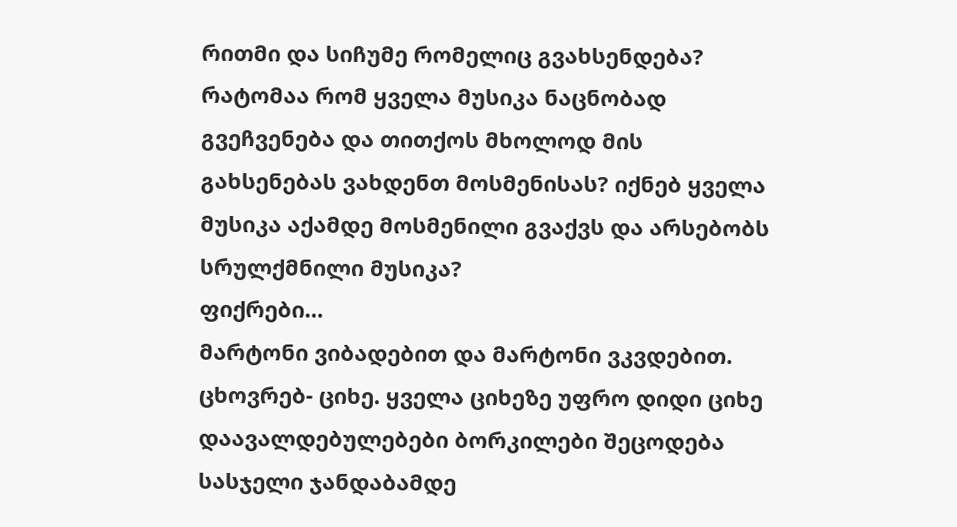რითმი და სიჩუმე რომელიც გვახსენდება? რატომაა რომ ყველა მუსიკა ნაცნობად გვეჩვენება და თითქოს მხოლოდ მის გახსენებას ვახდენთ მოსმენისას? იქნებ ყველა მუსიკა აქამდე მოსმენილი გვაქვს და არსებობს სრულქმნილი მუსიკა?
ფიქრები…
მარტონი ვიბადებით და მარტონი ვკვდებით. ცხოვრებ- ციხე. ყველა ციხეზე უფრო დიდი ციხე დაავალდებულებები ბორკილები შეცოდება სასჯელი ჯანდაბამდე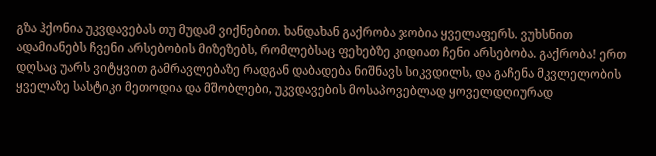გზა ჰქონია უკვდავებას თუ მუდამ ვიქნებით. ხანდახან გაქრობა ჯობია ყველაფერს. ვუხსნით ადამიანებს ჩვენი არსებობის მიზეზებს, რომლებსაც ფეხებზე კიდიათ ჩენი არსებობა. გაქრობა! ერთ დღსაც უარს ვიტყვით გამრავლებაზე რადგან დაბადება ნიშნავს სიკვდილს, და გაჩენა მკვლელობის ყველაზე სასტიკი მეთოდია და მშობლები, უკვდავების მოსაპოვებლად ყოველდღიურად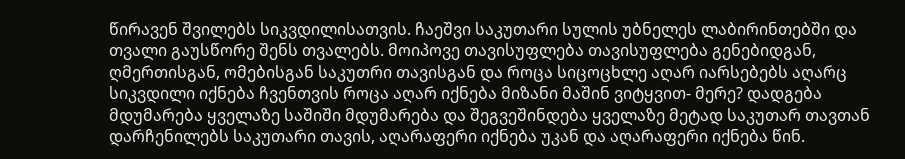წირავენ შვილებს სიკვდილისათვის. ჩაეშვი საკუთარი სულის უბნელეს ლაბირინთებში და თვალი გაუსწორე შენს თვალებს. მოიპოვე თავისუფლება თავისუფლება გენებიდგან, ღმერთისგან, ომებისგან საკუთრი თავისგან და როცა სიცოცხლე აღარ იარსებებს აღარც სიკვდილი იქნება ჩვენთვის როცა აღარ იქნება მიზანი მაშინ ვიტყვით- მერე? დადგება მდუმარება ყველაზე საშიში მდუმარება და შეგვეშინდება ყველაზე მეტად საკუთარ თავთან დარჩენილებს საკუთარი თავის, აღარაფერი იქნება უკან და აღარაფერი იქნება წინ.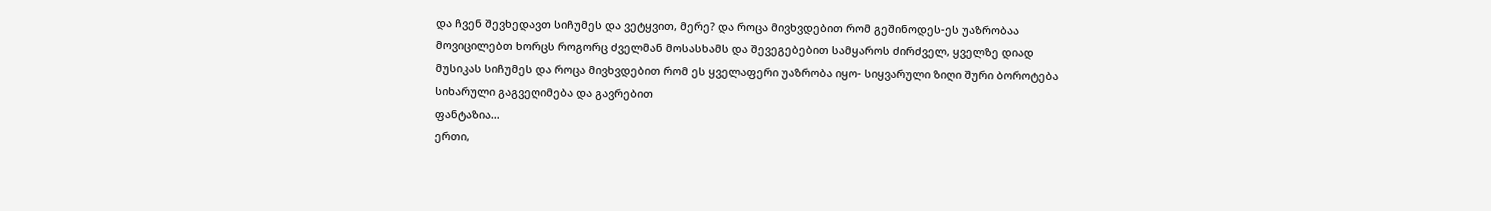და ჩვენ შევხედავთ სიჩუმეს და ვეტყვით, მერე? და როცა მივხვდებით რომ გეშინოდეს-ეს უაზრობაა მოვიცილებთ ხორცს როგორც ძველმან მოსასხამს და შევეგებებით სამყაროს ძირძველ, ყველზე დიად მუსიკას სიჩუმეს და როცა მივხვდებით რომ ეს ყველაფერი უაზრობა იყო- სიყვარული ზიღი შური ბოროტება სიხარული გაგვეღიმება და გავრებით
ფანტაზია…
ერთი,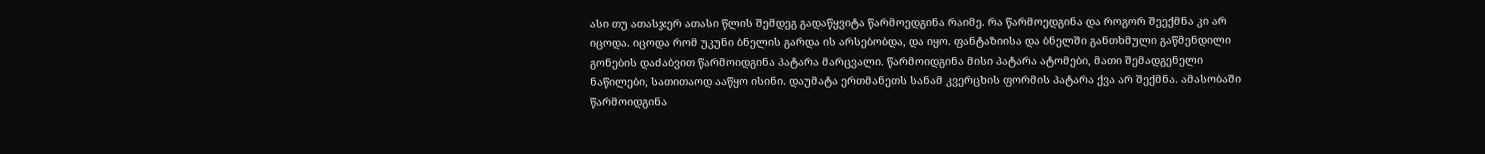ასი თუ ათასჯერ ათასი წლის შემდეგ გადაწყვიტა წარმოედგინა რაიმე. რა წარმოედგინა და როგორ შეექმნა კი არ იცოდა. იცოდა რომ უკუნი ბნელის გარდა ის არსებობდა, და იყო. ფანტაზიისა და ბნელში განთხმული გაწმენდილი გონების დაძაბვით წარმოიდგინა პატარა მარცვალი. წარმოიდგინა მისი პატარა ატომები, მათი შემადგენელი ნაწილები, სათითაოდ ააწყო ისინი. დაუმატა ერთმანეთს სანამ კვერცხის ფორმის პატარა ქვა არ შექმნა. ამასობაში წარმოიდგინა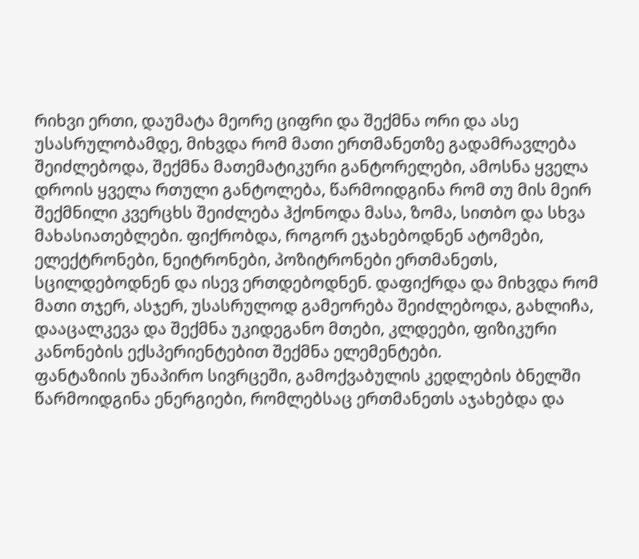რიხვი ერთი, დაუმატა მეორე ციფრი და შექმნა ორი და ასე უსასრულობამდე, მიხვდა რომ მათი ერთმანეთზე გადამრავლება შეიძლებოდა, შექმნა მათემატიკური განტორელები, ამოსნა ყველა დროის ყველა რთული განტოლება, წარმოიდგინა რომ თუ მის მეირ შექმნილი კვერცხს შეიძლება ჰქონოდა მასა, ზომა, სითბო და სხვა მახასიათებლები. ფიქრობდა, როგორ ეჯახებოდნენ ატომები, ელექტრონები, ნეიტრონები, პოზიტრონები ერთმანეთს, სცილდებოდნენ და ისევ ერთდებოდნენ. დაფიქრდა და მიხვდა რომ მათი თჯერ, ასჯერ, უსასრულოდ გამეორება შეიძლებოდა, გახლიჩა, დააცალკევა და შექმნა უკიდეგანო მთები, კლდეები, ფიზიკური კანონების ექსპერიენტებით შექმნა ელემენტები.
ფანტაზიის უნაპირო სივრცეში, გამოქვაბულის კედლების ბნელში წარმოიდგინა ენერგიები, რომლებსაც ერთმანეთს აჯახებდა და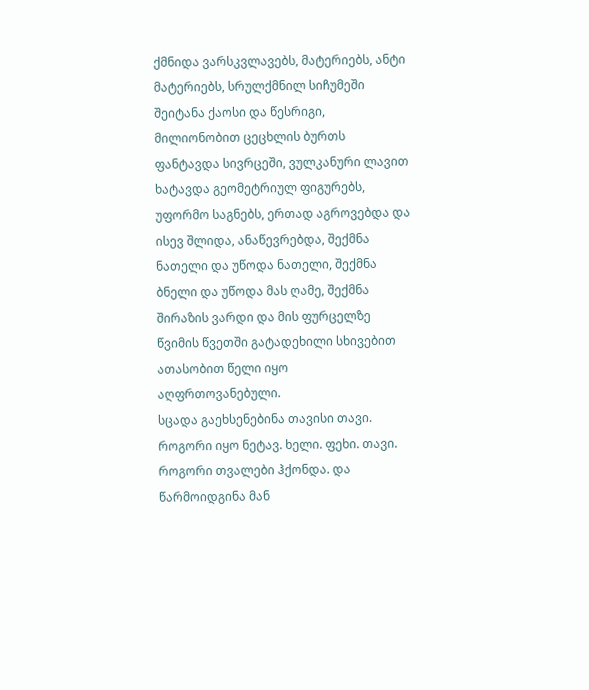ქმნიდა ვარსკვლავებს, მატერიებს, ანტი მატერიებს, სრულქმნილ სიჩუმეში შეიტანა ქაოსი და წესრიგი, მილიონობით ცეცხლის ბურთს ფანტავდა სივრცეში, ვულკანური ლავით ხატავდა გეომეტრიულ ფიგურებს, უფორმო საგნებს, ერთად აგროვებდა და ისევ შლიდა, ანაწევრებდა, შექმნა ნათელი და უწოდა ნათელი, შექმნა ბნელი და უწოდა მას ღამე, შექმნა შირაზის ვარდი და მის ფურცელზე წვიმის წვეთში გატადეხილი სხივებით ათასობით წელი იყო აღფრთოვანებული.
სცადა გაეხსენებინა თავისი თავი. როგორი იყო ნეტავ. ხელი. ფეხი. თავი. როგორი თვალები ჰქონდა. და წარმოიდგინა მან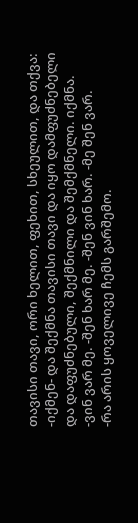თავისი თავი, ორი ხელით, ფეხით, სხეულით, და თქვა: -იქმენ- და შექმნა თავისი თავი და იყო დამფუძნებელი და დაფუძნებული, შექმნილი და შემქმნელი. იქმნა. -ვინ ვარ მე. -შენ ხარ მე. -შენ ვინ ხარ. -მე შენ ვარ.
-რა არის ყოველივე ჩემს გარშემო.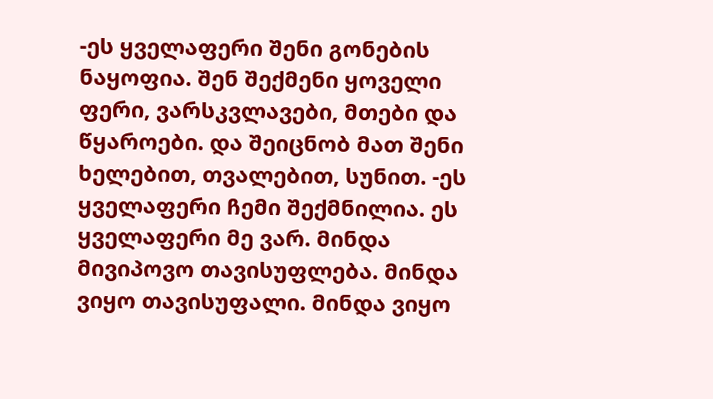-ეს ყველაფერი შენი გონების ნაყოფია. შენ შექმენი ყოველი ფერი, ვარსკვლავები, მთები და წყაროები. და შეიცნობ მათ შენი ხელებით, თვალებით, სუნით. -ეს ყველაფერი ჩემი შექმნილია. ეს ყველაფერი მე ვარ. მინდა მივიპოვო თავისუფლება. მინდა ვიყო თავისუფალი. მინდა ვიყო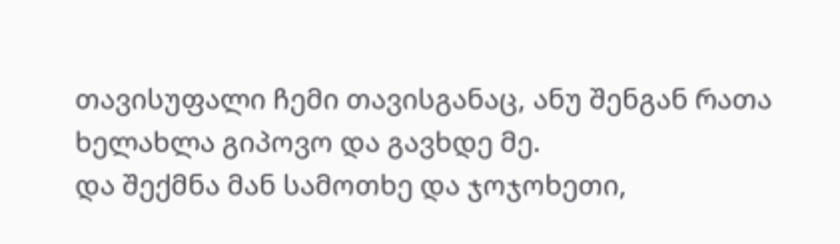თავისუფალი ჩემი თავისგანაც, ანუ შენგან რათა ხელახლა გიპოვო და გავხდე მე.
და შექმნა მან სამოთხე და ჯოჯოხეთი,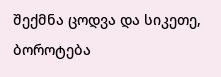შექმნა ცოდვა და სიკეთე, ბოროტება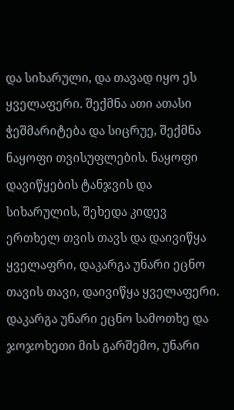და სიხარული, და თავად იყო ეს ყველაფერი. შექმნა ათი ათასი ჭეშმარიტება და სიცრუე, შექმნა ნაყოფი თვისუფლების. ნაყოფი დავიწყების ტანჯვის და სიხარულის, შეხედა კიდევ ერთხელ თვის თავს და დაივიწყა ყველაფრი, დაკარგა უნარი ეცნო თავის თავი, დაივიწყა ყველაფერი.
დაკარგა უნარი ეცნო სამოთხე და ჯოჯოხეთი მის გარშემო, უნარი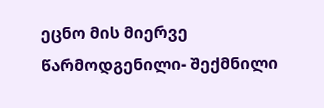ეცნო მის მიერვე წარმოდგენილი- შექმნილი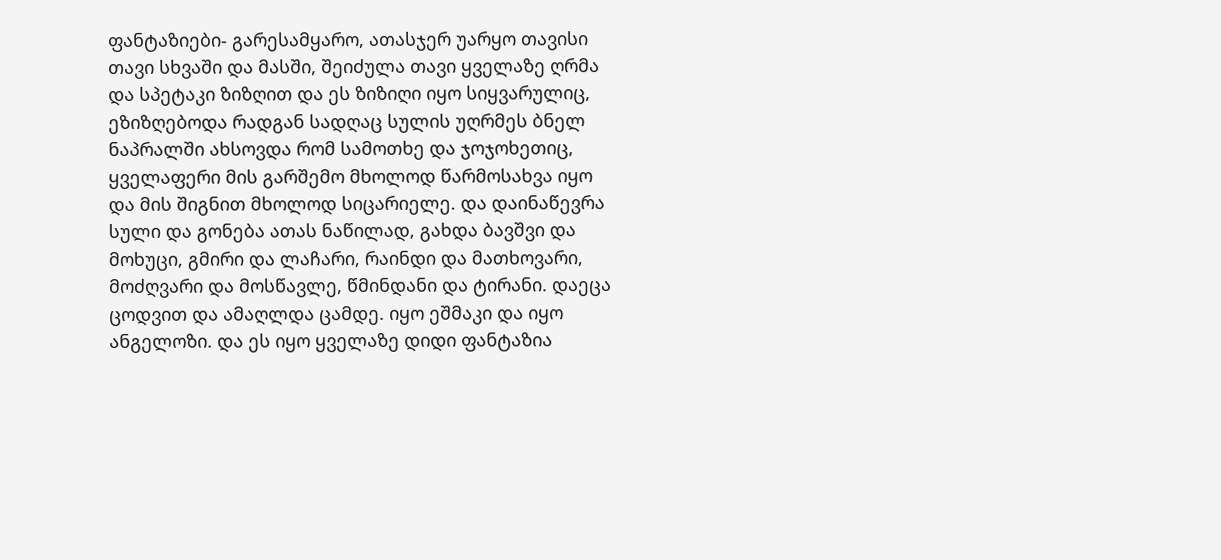ფანტაზიები- გარესამყარო, ათასჯერ უარყო თავისი თავი სხვაში და მასში, შეიძულა თავი ყველაზე ღრმა და სპეტაკი ზიზღით და ეს ზიზიღი იყო სიყვარულიც, ეზიზღებოდა რადგან სადღაც სულის უღრმეს ბნელ ნაპრალში ახსოვდა რომ სამოთხე და ჯოჯოხეთიც, ყველაფერი მის გარშემო მხოლოდ წარმოსახვა იყო და მის შიგნით მხოლოდ სიცარიელე. და დაინაწევრა სული და გონება ათას ნაწილად, გახდა ბავშვი და მოხუცი, გმირი და ლაჩარი, რაინდი და მათხოვარი, მოძღვარი და მოსწავლე, წმინდანი და ტირანი. დაეცა ცოდვით და ამაღლდა ცამდე. იყო ეშმაკი და იყო ანგელოზი. და ეს იყო ყველაზე დიდი ფანტაზია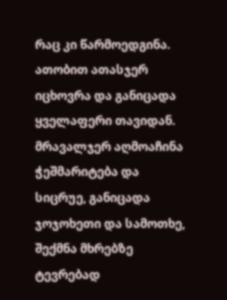რაც კი წარმოედგინა. ათობით ათასჯერ იცხოვრა და განიცადა ყველაფერი თავიდან. მრავალჯერ აღმოაჩინა ჭეშმარიტება და სიცრუე, განიცადა ჯოჯოხეთი და სამოთხე, შექმნა მხრებზე ტევრებად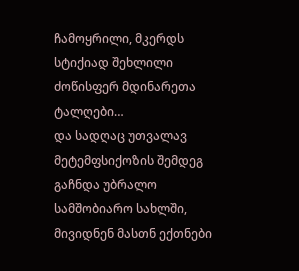ჩამოყრილი, მკერდს სტიქიად შეხლილი ძოწისფერ მდინარეთა ტალღები…
და სადღაც უთვალავ მეტემფსიქოზის შემდეგ გაჩნდა უბრალო სამშობიარო სახლში, მივიდნენ მასთნ ექთნები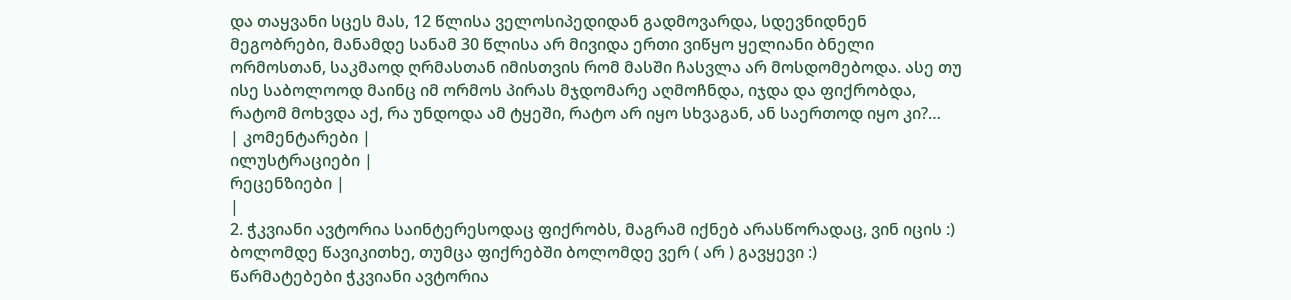და თაყვანი სცეს მას, 12 წლისა ველოსიპედიდან გადმოვარდა, სდევნიდნენ მეგობრები, მანამდე სანამ 30 წლისა არ მივიდა ერთი ვიწყო ყელიანი ბნელი ორმოსთან, საკმაოდ ღრმასთან იმისთვის რომ მასში ჩასვლა არ მოსდომებოდა. ასე თუ ისე საბოლოოდ მაინც იმ ორმოს პირას მჯდომარე აღმოჩნდა, იჯდა და ფიქრობდა, რატომ მოხვდა აქ, რა უნდოდა ამ ტყეში, რატო არ იყო სხვაგან, ან საერთოდ იყო კი?…
| კომენტარები |
ილუსტრაციები |
რეცენზიები |
|
2. ჭკვიანი ავტორია საინტერესოდაც ფიქრობს, მაგრამ იქნებ არასწორადაც, ვინ იცის :)
ბოლომდე წავიკითხე, თუმცა ფიქრებში ბოლომდე ვერ ( არ ) გავყევი :)
წარმატებები ჭკვიანი ავტორია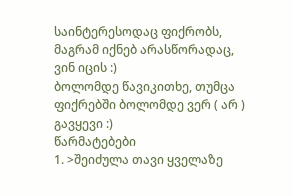საინტერესოდაც ფიქრობს, მაგრამ იქნებ არასწორადაც, ვინ იცის :)
ბოლომდე წავიკითხე, თუმცა ფიქრებში ბოლომდე ვერ ( არ ) გავყევი :)
წარმატებები
1. >შეიძულა თავი ყველაზე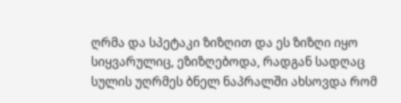ღრმა და სპეტაკი ზიზღით და ეს ზიზღი იყო სიყვარულიც, ეზიზღებოდა, რადგან სადღაც სულის უღრმეს ბნელ ნაპრალში ახსოვდა რომ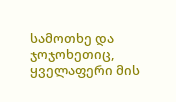სამოთხე და ჯოჯოხეთიც, ყველაფერი მის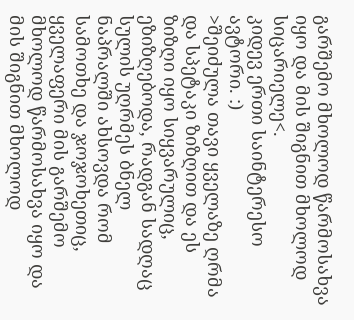გარშემო მხოლოდ წარმოსახვა იყო და მის შიგნით მხოლოდ სიცარიელე<.
კიდევ ერთი საინტერესო ავტორი. :)
>შეიძულა თავი ყველაზე ღრმა და სპეტაკი ზიზღით და ეს ზიზღი იყო სიყვარულიც, ეზიზღებოდა, რადგან სადღაც სულის უღრმეს ბნელ ნაპრალში ახსოვდა რომ სამოთხე და ჯოჯოხეთიც, ყველაფერი მის გარშემო მხოლოდ წარმოსახვა იყო და მის შიგნით მხოლოდ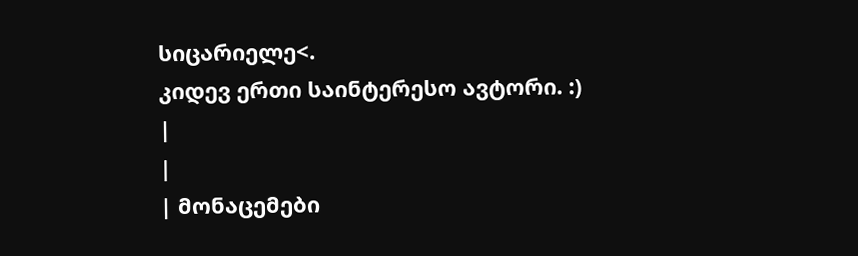სიცარიელე<.
კიდევ ერთი საინტერესო ავტორი. :)
|
|
| მონაცემები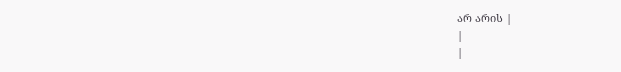არ არის |
|
|